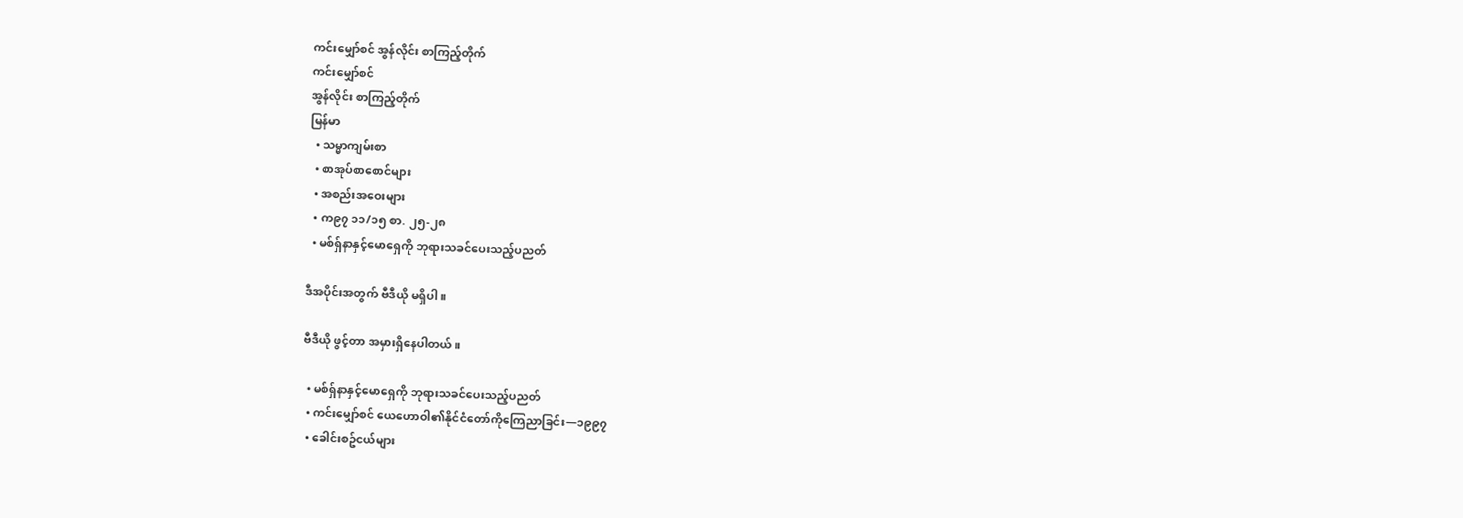ကင်းမျှော်စင် အွန်လိုင်း စာကြည့်တိုက်
ကင်းမျှော်စင်
အွန်လိုင်း စာကြည့်တိုက်
မြန်မာ
  • သမ္မာကျမ်းစာ
  • စာအုပ်စာစောင်များ
  • အစည်းအဝေးများ
  • က၉၇ ၁၁/၁၅ စာ. ၂၅-၂၈
  • မစ်ရှ်နာနှင့်မောရှေကို ဘုရားသခင်ပေးသည့်ပညတ်

ဒီအပိုင်းအတွက် ဗီဒီယို မရှိပါ။

ဗီဒီယို ဖွင့်တာ အမှားရှိနေပါတယ်။

  • မစ်ရှ်နာနှင့်မောရှေကို ဘုရားသခင်ပေးသည့်ပညတ်
  • ကင်းမျှော်စင် ယေဟောဝါ၏နိုင်ငံတော်ကိုကြေညာခြင်း—၁၉၉၇
  • ခေါင်းစဥ်ငယ်များ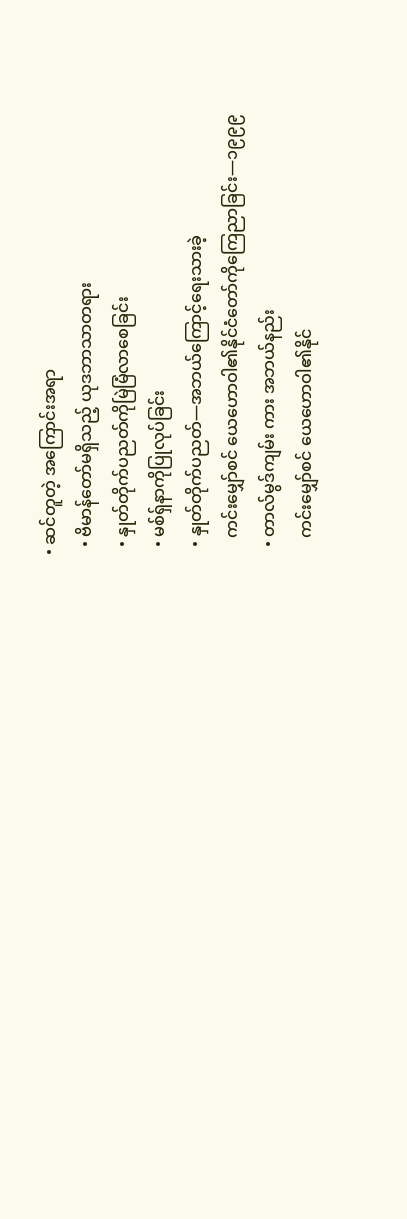• ဆင်တူတဲ့ အကြောင်းအရာ
  • ဗိမာန်တော်မရှိသည့် ယုဒဘာသာတရား
  • နှုတ်တိုက်ပညတ်ကိုမြဲမြံလာစေခြင်း
  • မစ်ရှ်နာကိုပြုလုပ်ခြင်း
  • နှုတ်တိုက်ပညတ်—အဘယ်ကြောင့်ရေးသားခဲ့
    ကင်းမျှော်စင် ယေဟောဝါ၏နိုင်ငံတော်ကိုကြေညာခြင်း—၁၉၉၉
  • တာလ်မွဒ်ကျမ်း ကား အဘယ်နည်း
    ကင်းမျှော်စင် ယေဟောဝါ၏နိုင်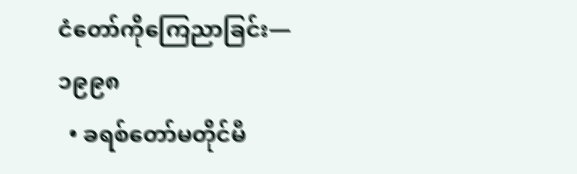ငံတော်ကိုကြေညာခြင်း—၁၉၉၈
  • ခရစ်တော်မတိုင်မီ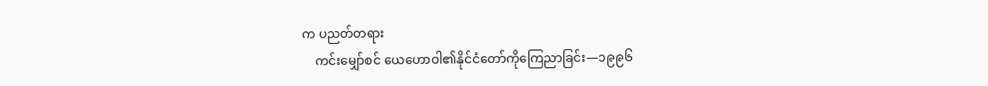က ပညတ်တရား
    ကင်းမျှော်စင် ယေဟောဝါ၏နိုင်ငံတော်ကိုကြေညာခြင်း—၁၉၉၆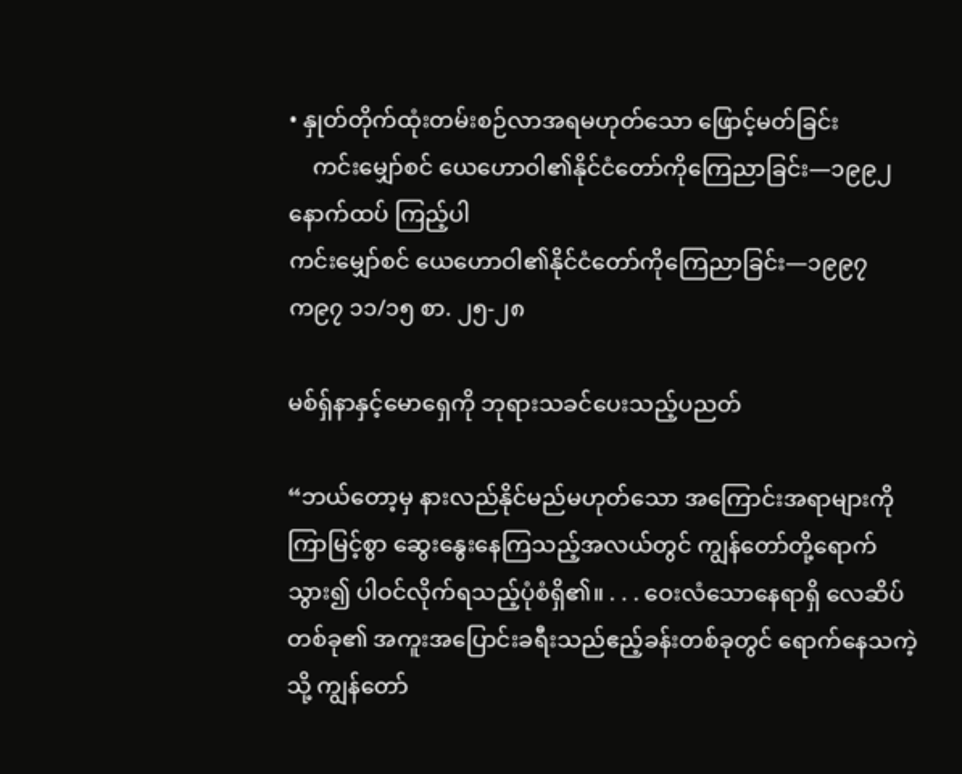• နှုတ်တိုက်ထုံးတမ်းစဉ်လာအရမဟုတ်သော ဖြောင့်မတ်ခြင်း
    ကင်းမျှော်စင် ယေဟောဝါ၏နိုင်ငံတော်ကိုကြေညာခြင်း—၁၉၉၂
နောက်ထပ် ကြည့်ပါ
ကင်းမျှော်စင် ယေဟောဝါ၏နိုင်ငံတော်ကိုကြေညာခြင်း—၁၉၉၇
က၉၇ ၁၁/၁၅ စာ. ၂၅-၂၈

မစ်ရှ်နာနှင့်မောရှေကို ဘုရားသခင်ပေးသည့်ပညတ်

“ဘယ်တော့မှ နားလည်နိုင်မည်မဟုတ်သော အကြောင်းအရာများကို ကြာမြင့်စွာ ဆွေးနွေးနေကြသည့်အလယ်တွင် ကျွန်တော်တို့ရောက်သွား၍ ပါဝင်လိုက်ရသည့်ပုံစံရှိ၏။ . . . ဝေးလံသောနေရာရှိ လေဆိပ်တစ်ခု၏ အကူးအပြောင်းခရီးသည်ဧည့်ခန်းတစ်ခုတွင် ရောက်နေသကဲ့သို့ ကျွန်တော်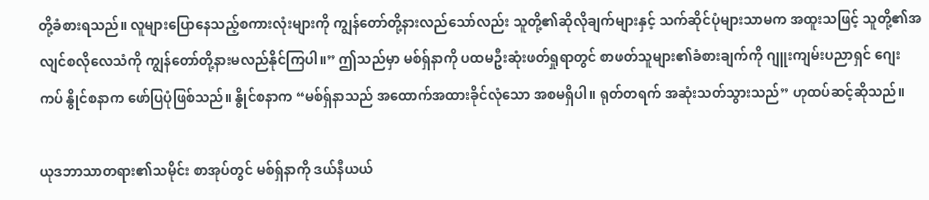တို့ခံစားရသည်။ လူများပြောနေသည့်စကားလုံးများကို ကျွန်တော်တို့နားလည်သော်လည်း သူတို့၏ဆိုလိုချက်များနှင့် သက်ဆိုင်ပုံများသာမက အထူးသဖြင့် သူတို့၏အလျင်စလိုလေသံကို ကျွန်တော်တို့နားမလည်နိုင်ကြပါ။” ဤသည်မှာ မစ်ရှ်နာကို ပထမဦးဆုံးဖတ်ရှုရာတွင် စာဖတ်သူများ၏ခံစားချက်ကို ဂျူးကျမ်းပညာရှင် ဂျေးကပ် နွိုင်စနာက ဖော်ပြပုံဖြစ်သည်။ နွိုင်စနာက “မစ်ရှ်နာသည် အထောက်အထားခိုင်လုံသော အစမရှိပါ။ ရုတ်တရက် အဆုံးသတ်သွားသည်” ဟုထပ်ဆင့်ဆိုသည်။

ယုဒဘာသာတရား၏သမိုင်း စာအုပ်တွင် မစ်ရှ်နာကို ဒယ်နီယယ်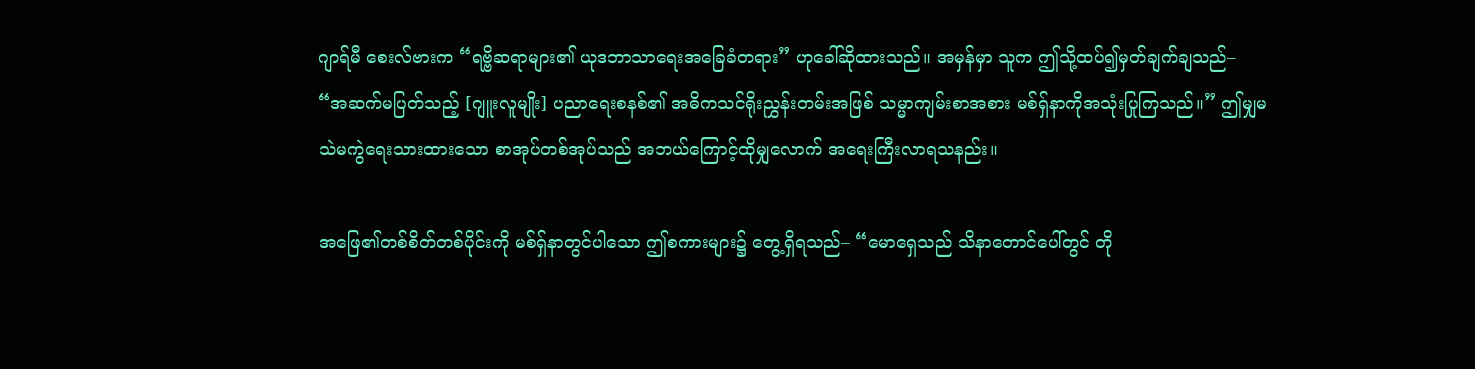ဂျာရ်မီ စေးလ်ဗားက “ရဗ္ဗိဆရာများ၏ ယုဒဘာသာရေးအခြေခံတရား” ဟုခေါ်ဆိုထားသည်။ အမှန်မှာ သူက ဤသို့ထပ်၍မှတ်ချက်ချသည်– “အဆက်မပြတ်သည့် [ဂျူးလူမျိုး] ပညာရေးစနစ်၏ အဓိကသင်ရိုးညွှန်းတမ်းအဖြစ် သမ္မာကျမ်းစာအစား မစ်ရှ်နာကိုအသုံးပြုကြသည်။” ဤမျှမသဲမကွဲရေးသားထားသော စာအုပ်တစ်အုပ်သည် အဘယ်ကြောင့်ထိုမျှလောက် အရေးကြီးလာရသနည်း။

အဖြေ၏တစ်စိတ်တစ်ပိုင်းကို မစ်ရှ်နာတွင်ပါသော ဤစကားများ၌ တွေ့ရှိရသည်– “မောရှေသည် သိနာတောင်ပေါ်တွင် တို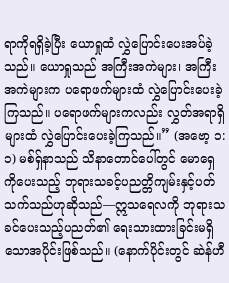ရာကိုရရှိခဲ့ပြီး ယောရှုထံ လွှဲပြောင်းပေးအပ်ခဲ့သည်။ ယောရှုသည် အကြီးအကဲများ၊ အကြီးအကဲများက ပရောဖက်များထံ လွှဲပြောင်းပေးခဲ့ကြသည်။ ပရောဖက်များကလည်း လွှတ်အရာရှိများထံ လွှဲပြောင်းပေးခဲ့ကြသည်။” (အဗော့ ၁:၁) မစ်ရှ်နာသည် သိနာတောင်ပေါ်တွင် မောရှေကိုပေးသည့် ဘုရားသခင့်ပညတ္တိကျမ်းနှင့်ပတ်သက်သည်ဟုဆိုသည်—ဣသရေလကို ဘုရားသခင်ပေးသည့်ပညတ်၏ ရေးသားထားခြင်းမရှိသောအပိုင်းဖြစ်သည်။ (နောက်ပိုင်းတွင် ဆဲန်ဟီ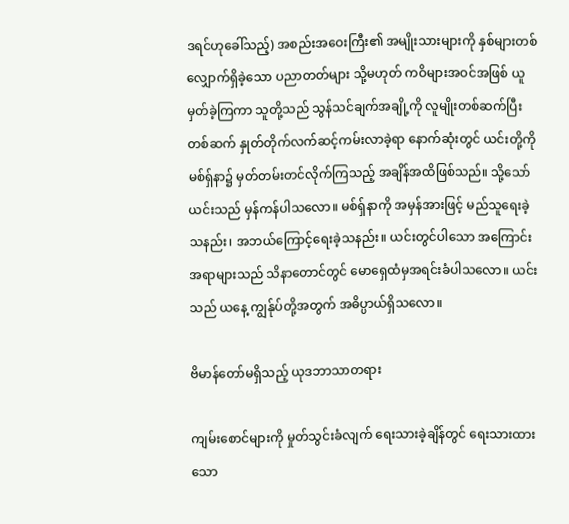ဒရင်ဟုခေါ်သည့်) အစည်းအဝေးကြီး၏ အမျိုးသားများကို နှစ်များတစ်လျှောက်ရှိခဲ့သော ပညာတတ်များ သို့မဟုတ် ကဝိများအဝင်အဖြစ် ယူမှတ်ခဲ့ကြကာ သူတို့သည် သွန်သင်ချက်အချို့ကို လူမျိုးတစ်ဆက်ပြီးတစ်ဆက် နှုတ်တိုက်လက်ဆင့်ကမ်းလာခဲ့ရာ နောက်ဆုံးတွင် ယင်းတို့ကို မစ်ရှ်နာ၌ မှတ်တမ်းတင်လိုက်ကြသည့် အချိန်အထိဖြစ်သည်။ သို့သော် ယင်းသည် မှန်ကန်ပါသလော။ မစ်ရှ်နာကို အမှန်အားဖြင့် မည်သူရေးခဲ့သနည်း၊ အဘယ်ကြောင့်ရေးခဲ့သနည်း။ ယင်းတွင်ပါသော အကြောင်းအရာများသည် သိနာတောင်တွင် မောရှေထံမှအရင်းခံပါသလော။ ယင်းသည် ယနေ့ ကျွန်ုပ်တို့အတွက် အဓိပ္ပာယ်ရှိသလော။

ဗိမာန်တော်မရှိသည့် ယုဒဘာသာတရား

ကျမ်းစောင်များကို မှုတ်သွင်းခံလျက် ရေးသားခဲ့ချိန်တွင် ရေးသားထားသော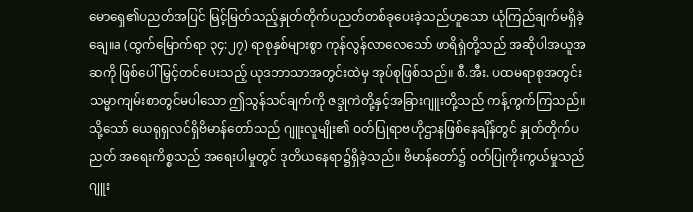မောရှေ၏ပညတ်အပြင် မြင့်မြတ်သည့်နှုတ်တိုက်ပညတ်တစ်ခုပေးခဲ့သည်ဟူသော ယုံကြည်ချက်မရှိခဲ့ချေ။a (ထွက်မြောက်ရာ ၃၄:၂၇) ရာစုနှစ်များစွာ ကုန်လွန်လာလေသော် ဖာရိရှဲတို့သည် အဆိုပါအယူအဆကို ဖြစ်ပေါ်မြှင့်တင်ပေးသည့် ယုဒဘာသာအတွင်းထဲမှ အုပ်စုဖြစ်သည်။ စီ.အီး. ပထမရာစုအတွင်း သမ္မာကျမ်းစာတွင်မပါသော ဤသွန်သင်ချက်ကို ဇဒ္ဒုကဲတို့နှင့်အခြားဂျူးတို့သည် ကန့်ကွက်ကြသည်။ သို့သော် ယေရုရှလင်ရှိဗိမာန်တော်သည် ဂျူးလူမျိုး၏ ဝတ်ပြုရာဗဟိုဌာနဖြစ်နေချိန်တွင် နှုတ်တိုက်ပညတ် အရေးကိစ္စသည် အရေးပါမှုတွင် ဒုတိယနေရာ၌ရှိခဲ့သည်။ ဗိမာန်တော်၌ ဝတ်ပြုကိုးကွယ်မှုသည် ဂျူး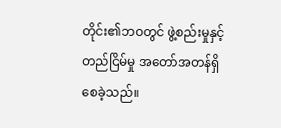တိုင်း၏ဘဝတွင် ဖွဲ့စည်းမှုနှင့်တည်ငြိမ်မှု အတော်အတန်ရှိစေခဲ့သည်။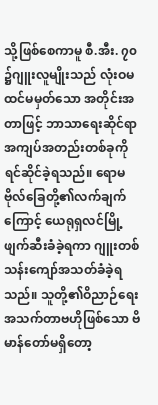သို့ဖြစ်စေကာမူ စီ.အီး. ၇၀ ၌ဂျူးလူမျိုးသည် လုံးဝမထင်မမှတ်သော အတိုင်းအတာဖြင့် ဘာသာရေးဆိုင်ရာ အကျပ်အတည်းတစ်ခုကို ရင်ဆိုင်ခဲ့ရသည်။ ရောမဗိုလ်ခြေတို့၏လက်ချက်ကြောင့် ယေရုရှလင်မြို့ဖျက်ဆီးခံခဲ့ရကာ ဂျူးတစ်သန်းကျော်အသတ်ခံခဲ့ရသည်။ သူတို့၏ဝိညာဉ်ရေးအသက်တာဗဟိုဖြစ်သော ဗိမာန်တော်မရှိတော့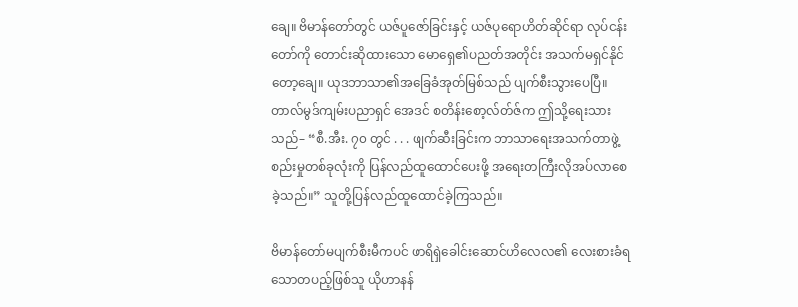ချေ။ ဗိမာန်တော်တွင် ယဇ်ပူဇော်ခြင်းနှင့် ယဇ်ပုရောဟိတ်ဆိုင်ရာ လုပ်ငန်းတော်ကို တောင်းဆိုထားသော မောရှေ၏ပညတ်အတိုင်း အသက်မရှင်နိုင်တော့ချေ။ ယုဒဘာသာ၏အခြေခံအုတ်မြစ်သည် ပျက်စီးသွားပေပြီ။ တာလ်မွဒ်ကျမ်းပညာရှင် အေဒင် စတိန်းစော့လ်တ်ဇ်က ဤသို့ရေးသားသည်– “စီ.အီး. ၇၀ တွင် . . . ဖျက်ဆီးခြင်းက ဘာသာရေးအသက်တာဖွဲ့စည်းမှုတစ်ခုလုံးကို ပြန်လည်ထူထောင်ပေးဖို့ အရေးတကြီးလိုအပ်လာစေခဲ့သည်။” သူတို့ပြန်လည်ထူထောင်ခဲ့ကြသည်။

ဗိမာန်တော်မပျက်စီးမီကပင် ဖာရိရှဲခေါင်းဆောင်ဟိလေလ၏ လေးစားခံရသောတပည့်ဖြစ်သူ ယိုဟာနန်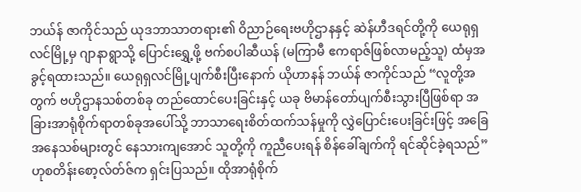ဘယ်န် ဇာကိုင်သည် ယုဒဘာသာတရား၏ ဝိညာဉ်ရေးဗဟိုဌာနနှင့် ဆဲန်ဟီဒရင်တို့ကို ယေရုရှလင်မြို့မှ ဂျာနာရွာသို့ ပြောင်းရွှေ့ဖို့ ဗက်စပါဆီယန် (မကြာမီ ဧကရာဇ်ဖြစ်လာမည့်သူ) ထံမှအခွင့်ရထားသည်။ ယေရုရှလင်မြို့ပျက်စီးပြီးနောက် ယိုဟာနန် ဘယ်န် ဇာကိုင်သည် “လူတို့အတွက် ဗဟိုဌာနသစ်တစ်ခု တည်ထောင်ပေးခြင်းနှင့် ယခု ဗိမာန်တော်ပျက်စီးသွားပြီဖြစ်ရာ အခြားအာရုံစိုက်ရာတစ်ခုအပေါ်သို့ ဘာသာရေးစိတ်ထက်သန်မှုကို လွှဲပြောင်းပေးခြင်းဖြင့် အခြေအနေသစ်များတွင် နေသားကျအောင် သူတို့ကို ကူညီပေးရန် စိန်ခေါ်ချက်ကို ရင်ဆိုင်ခဲ့ရသည်” ဟုစတိန်းစော့လ်တ်ဇ်က ရှင်းပြသည်။ ထိုအာရုံစိုက်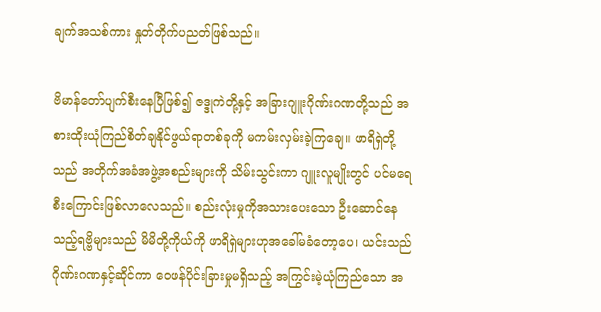ချက်အသစ်ကား နှုတ်တိုက်ပညတ်ဖြစ်သည်။

ဗိမာန်တော်ပျက်စီးနေပြီဖြစ်၍ ဇဒ္ဒုကဲတို့နှင့် အခြားဂျူးဂိုဏ်းဂဏတို့သည် အစားထိုးယုံကြည်စိတ်ချနိုင်ဖွယ်ရာတစ်ခုကို မကမ်းလှမ်းခဲ့ကြချေ။ ဖာရိရှဲတို့သည် အတိုက်အခံအဖွဲ့အစည်းများကို သိမ်းသွင်းကာ ဂျူးလူမျိုးတွင် ပင်မရေစီးကြောင်းဖြစ်လာလေသည်။ စည်းလုံးမှုကိုအသားပေးသော ဦးဆောင်နေသည့်ရဗ္ဗိများသည် မိမိတို့ကိုယ်ကို ဖာရိရှဲများဟုအခေါ်မခံတော့ပေ၊ ယင်းသည် ဂိုဏ်းဂဏနှင့်ဆိုင်ကာ ဝေဖန်ပိုင်းခြားမှုမရှိသည့် အကြွင်းမဲ့ယုံကြည်သော အ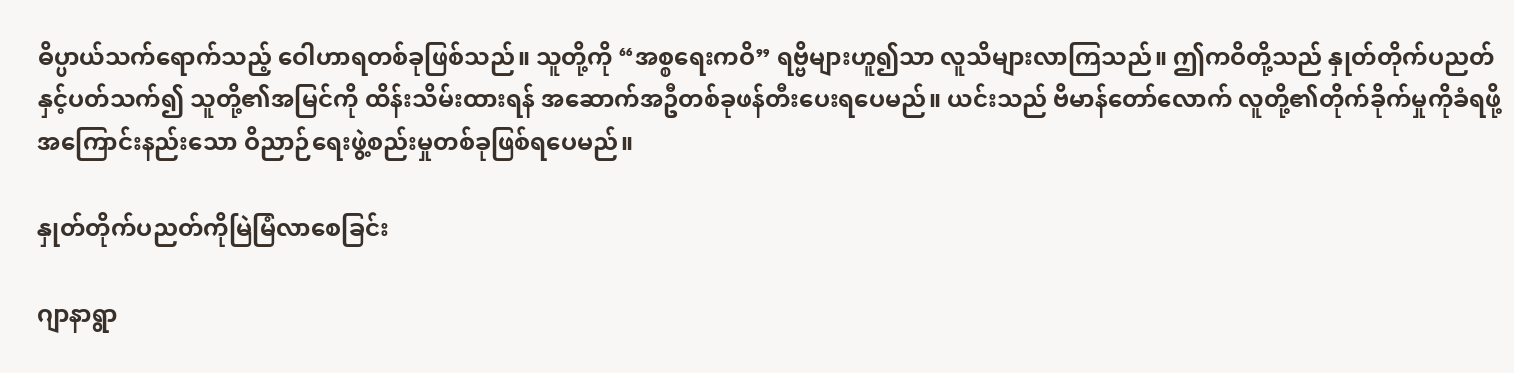ဓိပ္ပာယ်သက်ရောက်သည့် ဝေါဟာရတစ်ခုဖြစ်သည်။ သူတို့ကို “အစ္စရေးကဝိ” ရဗ္ဗိများဟူ၍သာ လူသိများလာကြသည်။ ဤကဝိတို့သည် နှုတ်တိုက်ပညတ်နှင့်ပတ်သက်၍ သူတို့၏အမြင်ကို ထိန်းသိမ်းထားရန် အဆောက်အဦတစ်ခုဖန်တီးပေးရပေမည်။ ယင်းသည် ဗိမာန်တော်လောက် လူတို့၏တိုက်ခိုက်မှုကိုခံရဖို့ အကြောင်းနည်းသော ဝိညာဉ်ရေးဖွဲ့စည်းမှုတစ်ခုဖြစ်ရပေမည်။

နှုတ်တိုက်ပညတ်ကိုမြဲမြံလာစေခြင်း

ဂျာနာရွာ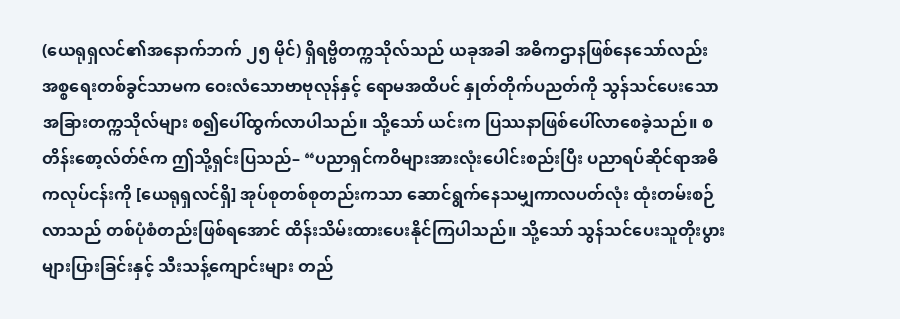(ယေရုရှလင်၏အနောက်ဘက် ၂၅ မိုင်) ရှိရဗ္ဗိတက္ကသိုလ်သည် ယခုအခါ အဓိကဌာနဖြစ်နေသော်လည်း အစ္စရေးတစ်ခွင်သာမက ဝေးလံသောဗာဗုလုန်နှင့် ရောမအထိပင် နှုတ်တိုက်ပညတ်ကို သွန်သင်ပေးသော အခြားတက္ကသိုလ်များ စ၍ပေါ်ထွက်လာပါသည်။ သို့သော် ယင်းက ပြဿနာဖြစ်ပေါ်လာစေခဲ့သည်။ စတိန်းစော့လ်တ်ဇ်က ဤသို့ရှင်းပြသည်– “ပညာရှင်ကဝိများအားလုံးပေါင်းစည်းပြီး ပညာရပ်ဆိုင်ရာအဓိကလုပ်ငန်းကို [ယေရုရှလင်ရှိ] အုပ်စုတစ်စုတည်းကသာ ဆောင်ရွက်နေသမျှကာလပတ်လုံး ထုံးတမ်းစဉ်လာသည် တစ်ပုံစံတည်းဖြစ်ရအောင် ထိန်းသိမ်းထားပေးနိုင်ကြပါသည်။ သို့သော် သွန်သင်ပေးသူတိုးပွားများပြားခြင်းနှင့် သီးသန့်ကျောင်းများ တည်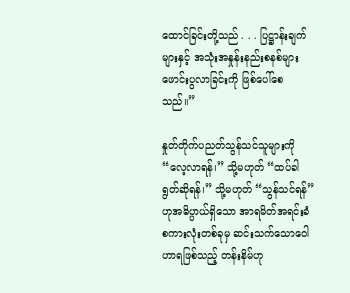ထောင်ခြင်းတို့သည် . . . ပြဋ္ဌာန်းချက်များနှင့် အသုံးအနှုန်းနည်းစနစ်များ ဖောင်းပွလာခြင်းကို ဖြစ်ပေါ်စေသည်။”

နှုတ်တိုက်ပညတ်သွန်သင်သူများကို “လေ့လာရန်၊” သို့မဟုတ် “ထပ်ခါရွတ်ဆိုရန်၊” သို့မဟုတ် “သွန်သင်ရန်” ဟုအဓိပ္ပာယ်ရှိသော အာရမိတ်အရင်းခံစကားလုံးတစ်ခုမှ ဆင်းသက်သောဝေါဟာရဖြစ်သည့် တန်းနိမ်ဟု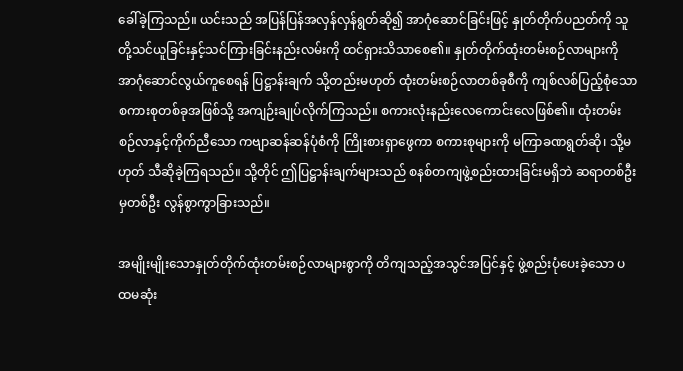ခေါ်ခဲ့ကြသည်။ ယင်းသည် အပြန်ပြန်အလှန်လှန်ရွတ်ဆို၍ အာဂုံဆောင်ခြင်းဖြင့် နှုတ်တိုက်ပညတ်ကို သူတို့သင်ယူခြင်းနှင့်သင်ကြားခြင်းနည်းလမ်းကို ထင်ရှားသိသာစေ၏။ နှုတ်တိုက်ထုံးတမ်းစဉ်လာများကို အာဂုံဆောင်လွယ်ကူစေရန် ပြဋ္ဌာန်းချက် သို့တည်းမဟုတ် ထုံးတမ်းစဉ်လာတစ်ခုစီကို ကျစ်လစ်ပြည့်စုံသော စကားစုတစ်ခုအဖြစ်သို့ အကျဉ်းချုပ်လိုက်ကြသည်။ စကားလုံးနည်းလေကောင်းလေဖြစ်၏။ ထုံးတမ်းစဉ်လာနှင့်ကိုက်ညီသော ကဗျာဆန်ဆန်ပုံစံကို ကြိုးစားရှာဖွေကာ စကားစုများကို မကြာခဏရွတ်ဆို၊ သို့မဟုတ် သီဆိုခဲ့ကြရသည်။ သို့တိုင် ဤပြဋ္ဌာန်းချက်များသည် စနစ်တကျဖွဲ့စည်းထားခြင်းမရှိဘဲ ဆရာတစ်ဦးမှတစ်ဦး လွန်စွာကွာခြားသည်။

အမျိုးမျိုးသောနှုတ်တိုက်ထုံးတမ်းစဉ်လာများစွာကို တိကျသည့်အသွင်အပြင်နှင့် ဖွဲ့စည်းပုံပေးခဲ့သော ပထမဆုံး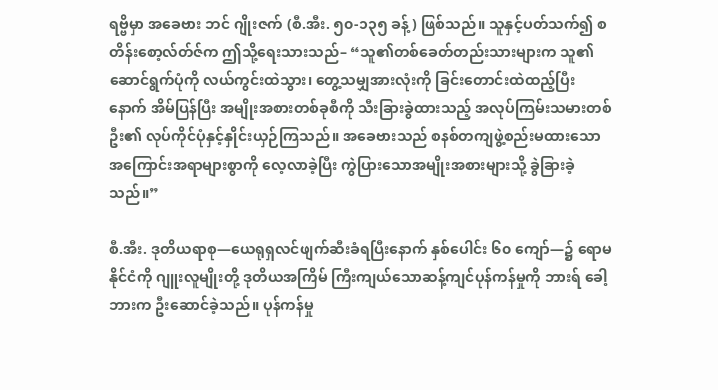ရဗ္ဗိမှာ အခေဗား ဘင် ဂျိုးဇက် (စီ.အီး. ၅၀-၁၃၅ ခန့်) ဖြစ်သည်။ သူနှင့်ပတ်သက်၍ စတိန်းစော့လ်တ်ဇ်က ဤသို့ရေးသားသည်– “သူ၏တစ်ခေတ်တည်းသားများက သူ၏ဆောင်ရွက်ပုံကို လယ်ကွင်းထဲသွား၊ တွေ့သမျှအားလုံးကို ခြင်းတောင်းထဲထည့်ပြီးနောက် အိမ်ပြန်ပြီး အမျိုးအစားတစ်ခုစီကို သီးခြားခွဲထားသည့် အလုပ်ကြမ်းသမားတစ်ဦး၏ လုပ်ကိုင်ပုံနှင့်နှိုင်းယှဉ်ကြသည်။ အခေဗားသည် စနစ်တကျဖွဲ့စည်းမထားသောအကြောင်းအရာများစွာကို လေ့လာခဲ့ပြီး ကွဲပြားသောအမျိုးအစားများသို့ ခွဲခြားခဲ့သည်။”

စီ.အီး. ဒုတိယရာစု—ယေရုရှလင်ဖျက်ဆီးခံရပြီးနောက် နှစ်ပေါင်း ၆၀ ကျော်—၌ ရောမနိုင်ငံကို ဂျူးလူမျိုးတို့ ဒုတိယအကြိမ် ကြီးကျယ်သောဆန့်ကျင်ပုန်ကန်မှုကို ဘားရ် ခေါ့ဘားက ဦးဆောင်ခဲ့သည်။ ပုန်ကန်မှု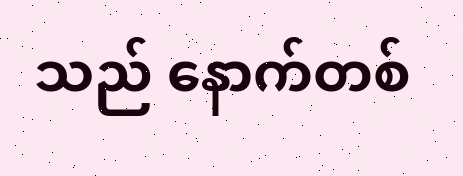သည် နောက်တစ်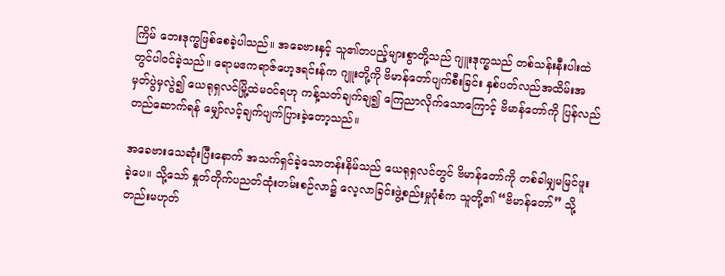ကြိမ် ဘေးဒုက္ခဖြစ်စေခဲ့ပါသည်။ အခေဗားနှင့် သူ၏တပည့်များစွာတို့သည် ဂျူးဒုက္ခသည် တစ်သန်းနီးပါးထဲတွင်ပါဝင်ခဲ့သည်။ ရောမဧကရာဇ်ဟေ့ဒရင်းန်က ဂျူးတို့ကို ဗိမာန်တော်ပျက်စီးခြင်း နှစ်ပတ်လည်အထိမ်းအမှတ်ပွဲမှလွဲ၍ ယေရုရှလင်မြို့ထဲမဝင်ရဟု ကန့်သတ်ချက်ချ၍ ကြေညာလိုက်သောကြောင့် ဗိမာန်တော်ကို ပြန်လည်တည်ဆောက်ရန် မျှော်လင့်ချက်ပျက်ပြားခဲ့တော့သည်။

အခေဗားသေဆုံးပြီးနောက် အသက်ရှင်ခဲ့သောတန်းနိမ်သည် ယေရုရှလင်တွင် ဗိမာန်တော်ကို တစ်ခါမျှမမြင်ဖူးခဲ့ပေ။ သို့သော် နှုတ်တိုက်ပညတ်ထုံးတမ်းစဉ်လာ၌ လေ့လာခြင်းဖွဲ့စည်းမှုပုံစံက သူတို့၏ “ဗိမာန်တော်” သို့တည်းမဟုတ်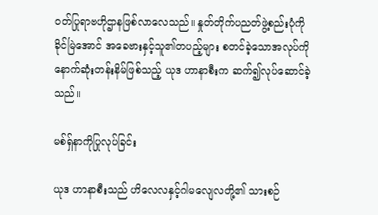ဝတ်ပြုရာဗဟိုဌာနဖြစ်လာလေသည်။ နှုတ်တိုက်ပညတ်ဖွဲ့စည်းပုံကို ခိုင်မြဲအောင် အခေဗားနှင့်သူ၏တပည့်များ စတင်ခဲ့သောအလုပ်ကို နောက်ဆုံးတန်းနိမ်ဖြစ်သည့် ယုဒ ဟာနာစီးက ဆက်၍လုပ်ဆောင်ခဲ့သည်။

မစ်ရှ်နာကိုပြုလုပ်ခြင်း

ယုဒ ဟာနာစီးသည် ဟိလေလနှင့်ဂါမလျေလတို့၏ သားစဉ်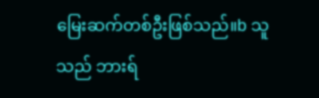မြေးဆက်တစ်ဦးဖြစ်သည်။b သူသည် ဘားရ်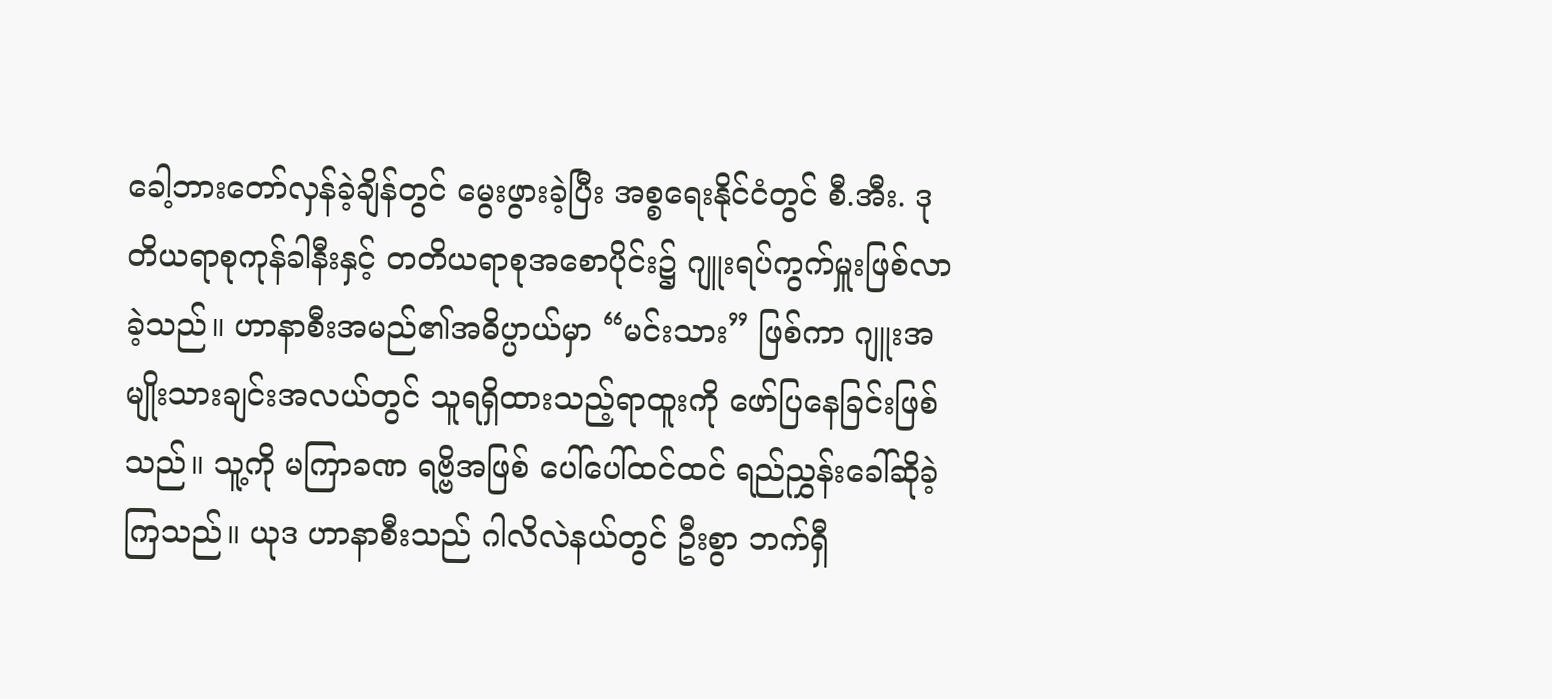ခေါ့ဘားတော်လှန်ခဲ့ချိန်တွင် မွေးဖွားခဲ့ပြီး အစ္စရေးနိုင်ငံတွင် စီ.အီး. ဒုတိယရာစုကုန်ခါနီးနှင့် တတိယရာစုအစောပိုင်း၌ ဂျူးရပ်ကွက်မှူးဖြစ်လာခဲ့သည်။ ဟာနာစီးအမည်၏အဓိပ္ပာယ်မှာ “မင်းသား” ဖြစ်ကာ ဂျူးအမျိုးသားချင်းအလယ်တွင် သူရရှိထားသည့်ရာထူးကို ဖော်ပြနေခြင်းဖြစ်သည်။ သူ့ကို မကြာခဏ ရဗ္ဗိအဖြစ် ပေါ်ပေါ်ထင်ထင် ရည်ညွှန်းခေါ်ဆိုခဲ့ကြသည်။ ယုဒ ဟာနာစီးသည် ဂါလိလဲနယ်တွင် ဦးစွာ ဘက်ရှီ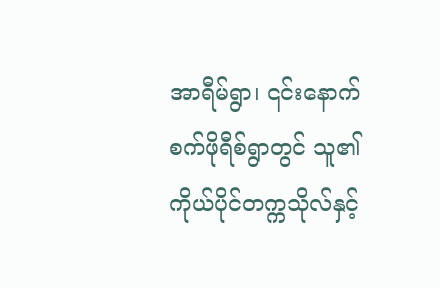အာရီမ်ရွာ၊ ၎င်းနောက် စက်ဖိုရီစ်ရွာတွင် သူ၏ကိုယ်ပိုင်တက္ကသိုလ်နှင့်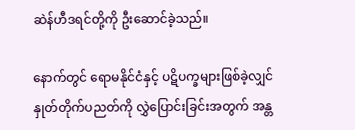ဆဲန်ဟီဒရင်တို့ကို ဦးဆောင်ခဲ့သည်။

နောက်တွင် ရောမနိုင်ငံနှင့် ပဋိပက္ခများဖြစ်ခဲ့လျှင် နှုတ်တိုက်ပညတ်ကို လွှဲပြောင်းခြင်းအတွက် အန္တ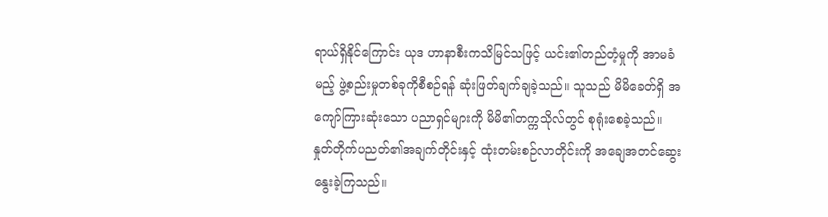ရာယ်ရှိနိုင်ကြောင်း ယုဒ ဟာနာစီးကသိမြင်သဖြင့် ယင်း၏တည်တံ့မှုကို အာမခံမည့် ဖွဲ့စည်းမှုတစ်ခုကိုစီစဉ်ရန် ဆုံးဖြတ်ချက်ချခဲ့သည်။ သူသည် မိမိခေတ်ရှိ အကျော်ကြားဆုံးသော ပညာရှင်များကို မိမိ၏တက္ကသိုလ်တွင် စုရုံးစေခဲ့သည်။ နှုတ်တိုက်ပညတ်၏အချက်တိုင်းနှင့် ထုံးတမ်းစဉ်လာတိုင်းကို အချေအတင်ဆွေးနွေးခဲ့ကြသည်။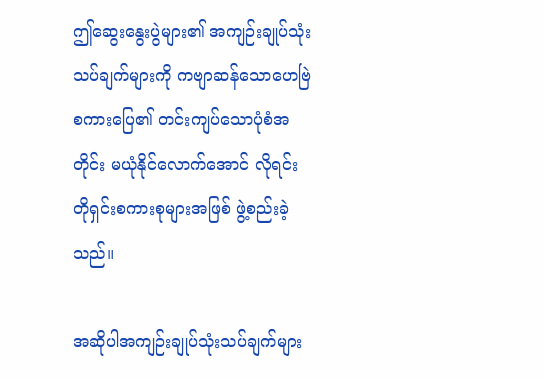ဤဆွေးနွေးပွဲများ၏ အကျဉ်းချုပ်သုံးသပ်ချက်များကို ကဗျာဆန်သောဟေဗြဲစကားပြေ၏ တင်းကျပ်သောပုံစံအတိုင်း မယုံနိုင်လောက်အောင် လိုရင်းတိုရှင်းစကားစုများအဖြစ် ဖွဲ့စည်းခဲ့သည်။

အဆိုပါအကျဉ်းချုပ်သုံးသပ်ချက်များ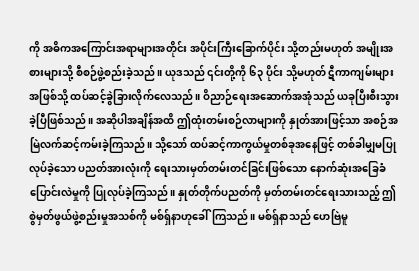ကို အဓိကအကြောင်းအရာများအတိုင်း အပိုင်းကြီးခြောက်ပိုင်း သို့တည်းမဟုတ် အမျိုးအစားများသို့ စီစဉ်ဖွဲ့စည်းခဲ့သည်။ ယုဒသည် ၎င်းတို့ကို ၆၃ ပိုင်း သို့မဟုတ် ဋီကာကျမ်းများအဖြစ်သို့ ထပ်ဆင့်ခွဲခြားလိုက်လေသည်။ ဝိညာဉ်ရေးအဆောက်အအုံသည် ယခုပြီးစီးသွားခဲ့ပြီဖြစ်သည်။ အဆိုပါအချိန်အထိ ဤထုံးတမ်းစဉ်လာများကို နှုတ်အားဖြင့်သာ အစဉ်အမြဲလက်ဆင့်ကမ်းခဲ့ကြသည်။ သို့သော် ထပ်ဆင့်ကာကွယ်မှုတစ်ခုအနေဖြင့် တစ်ခါမျှမပြုလုပ်ခဲ့သော ပညတ်အားလုံးကို ရေးသားမှတ်တမ်းတင်ခြင်းဖြစ်သော နောက်ဆုံးအခြေခံပြောင်းလဲမှုကို ပြုလုပ်ခဲ့ကြသည်။ နှုတ်တိုက်ပညတ်ကို မှတ်တမ်းတင်ရေးသားသည့် ဤစွဲမှတ်ဖွယ်ဖွဲ့စည်းမှုအသစ်ကို မစ်ရှ်နာဟုခေါ်ကြသည်။ မစ်ရှ်နာသည် ဟေဗြဲမူ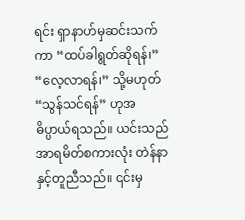ရင်း ရှာနာဟ်မှဆင်းသက်ကာ “ထပ်ခါရွတ်ဆိုရန်၊” “လေ့လာရန်၊” သို့မဟုတ် “သွန်သင်ရန်” ဟုအဓိပ္ပာယ်ရသည်။ ယင်းသည် အာရမိတ်စကားလုံး တဲန်နာနှင့်တူညီသည်။ ၎င်းမှ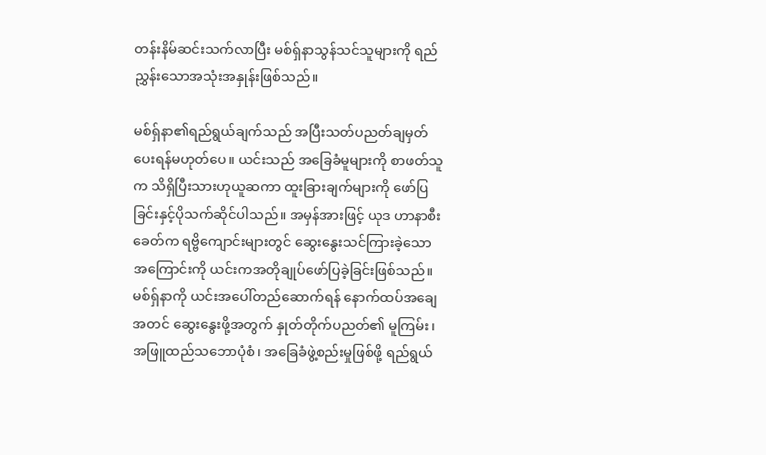တန်းနိမ်ဆင်းသက်လာပြီး မစ်ရှ်နာသွန်သင်သူများကို ရည်ညွှန်းသောအသုံးအနှုန်းဖြစ်သည်။

မစ်ရှ်နာ၏ရည်ရွယ်ချက်သည် အပြီးသတ်ပညတ်ချမှတ်ပေးရန်မဟုတ်ပေ။ ယင်းသည် အခြေခံမူများကို စာဖတ်သူက သိရှိပြီးသားဟုယူဆကာ ထူးခြားချက်များကို ဖော်ပြခြင်းနှင့်ပိုသက်ဆိုင်ပါသည်။ အမှန်အားဖြင့် ယုဒ ဟာနာစီးခေတ်က ရဗ္ဗိကျောင်းများတွင် ဆွေးနွေးသင်ကြားခဲ့သောအကြောင်းကို ယင်းကအတိုချုပ်ဖော်ပြခဲ့ခြင်းဖြစ်သည်။ မစ်ရှ်နာကို ယင်းအပေါ်တည်ဆောက်ရန် နောက်ထပ်အချေအတင် ဆွေးနွေးဖို့အတွက် နှုတ်တိုက်ပညတ်၏ မူကြမ်း၊ အဖြူထည်သဘောပုံစံ၊ အခြေခံဖွဲ့စည်းမှုဖြစ်ဖို့ ရည်ရွယ်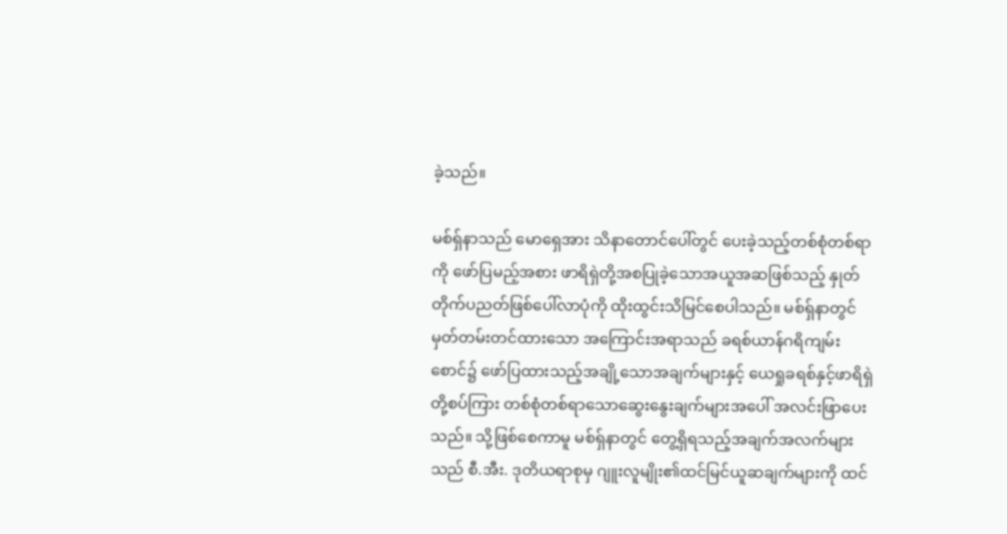ခဲ့သည်။

မစ်ရှ်နာသည် မောရှေအား သိနာတောင်ပေါ်တွင် ပေးခဲ့သည့်တစ်စုံတစ်ရာကို ဖော်ပြမည့်အစား ဖာရိရှဲတို့အစပြုခဲ့သောအယူအဆဖြစ်သည့် နှုတ်တိုက်ပညတ်ဖြစ်ပေါ်လာပုံကို ထိုးထွင်းသိမြင်စေပါသည်။ မစ်ရှ်နာတွင် မှတ်တမ်းတင်ထားသော အကြောင်းအရာသည် ခရစ်ယာန်ဂရိကျမ်းစောင်၌ ဖော်ပြထားသည့်အချို့သောအချက်များနှင့် ယေရှုခရစ်နှင့်ဖာရိရှဲတို့စပ်ကြား တစ်စုံတစ်ရာသောဆွေးနွေးချက်များအပေါ် အလင်းဖြာပေးသည်။ သို့ဖြစ်စေကာမူ မစ်ရှ်နာတွင် တွေ့ရှိရသည့်အချက်အလက်များသည် စီ.အီး. ဒုတိယရာစုမှ ဂျူးလူမျိုး၏ထင်မြင်ယူဆချက်များကို ထင်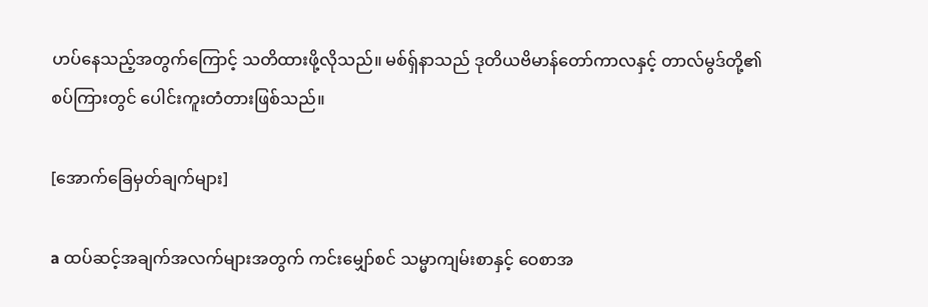ဟပ်နေသည့်အတွက်ကြောင့် သတိထားဖို့လိုသည်။ မစ်ရှ်နာသည် ဒုတိယဗိမာန်တော်ကာလနှင့် တာလ်မွဒ်တို့၏စပ်ကြားတွင် ပေါင်းကူးတံတားဖြစ်သည်။

[အောက်ခြေမှတ်ချက်များ]

a ထပ်ဆင့်အချက်အလက်များအတွက် ကင်းမျှော်စင် သမ္မာကျမ်းစာနှင့် ဝေစာအ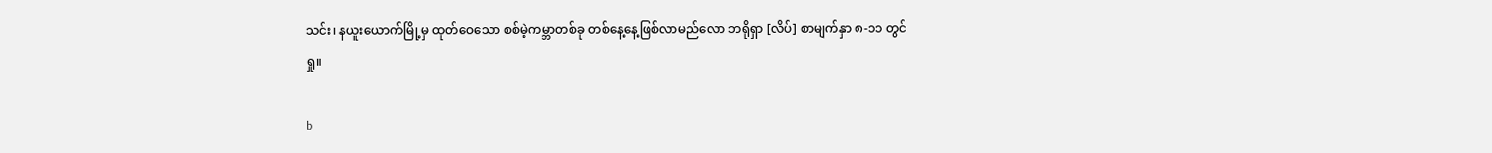သင်း၊ နယူးယောက်မြို့မှ ထုတ်ဝေသော စစ်မဲ့ကမ္ဘာတစ်ခု တစ်နေ့နေ့ဖြစ်လာမည်လော ဘရိုရှာ [လိပ်] စာမျက်နှာ ၈-၁၁ တွင်ရှု။

b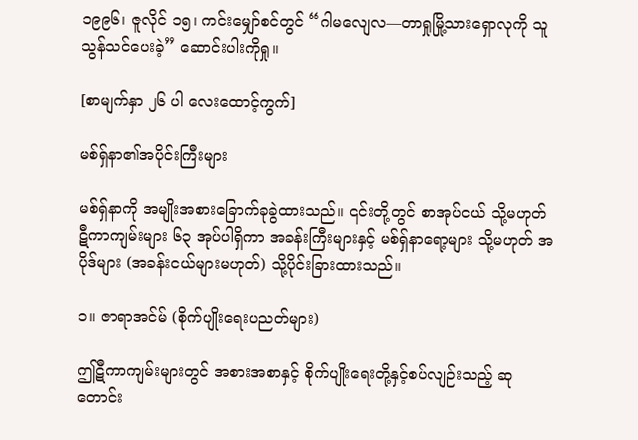၁၉၉၆၊ ဇူလိုင် ၁၅၊ ကင်းမျှော်စင်တွင် “ဂါမလျေလ—တာရှုမြို့သားရှောလုကို သူသွန်သင်ပေးခဲ့” ဆောင်းပါးကိုရှု။

[စာမျက်နှာ ၂၆ ပါ လေးထောင့်ကွက်]

မစ်ရှ်နာ၏အပိုင်းကြီးများ

မစ်ရှ်နာကို အမျိုးအစားခြောက်ခုခွဲထားသည်။ ၎င်းတို့တွင် စာအုပ်ငယ် သို့မဟုတ် ဋီကာကျမ်းများ ၆၃ အုပ်ပါရှိကာ အခန်းကြီးများနှင့် မစ်ရှ်နာရော့များ သို့မဟုတ် အပိုဒ်များ (အခန်းငယ်များမဟုတ်) သို့ပိုင်းခြားထားသည်။

၁။ ဇာရာအင်မ် (စိုက်ပျိုးရေးပညတ်များ)

ဤဋီကာကျမ်းများတွင် အစားအစာနှင့် စိုက်ပျိုးရေးတို့နှင့်စပ်လျဉ်းသည့် ဆုတောင်း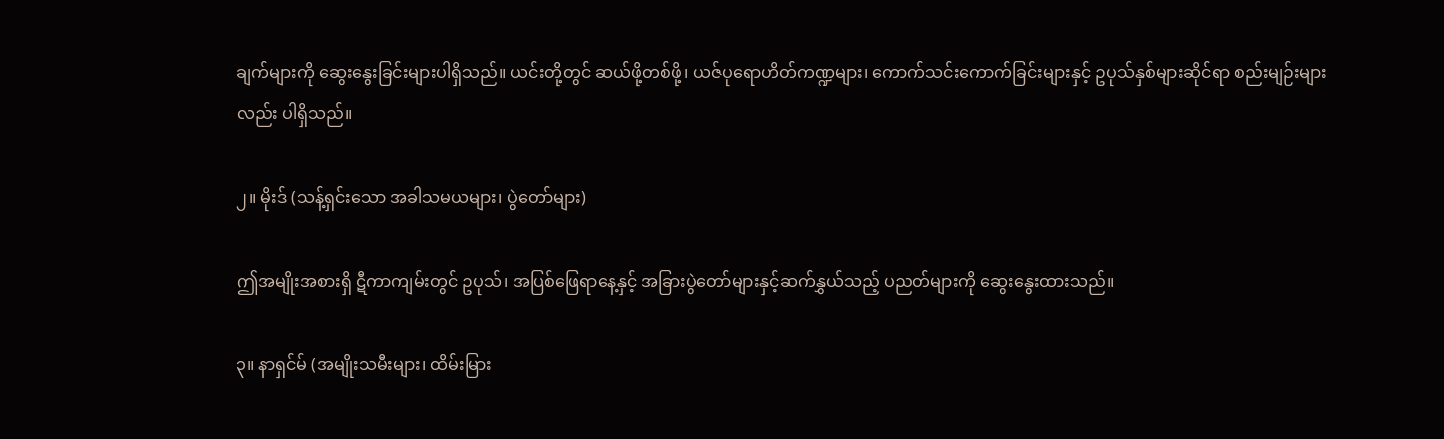ချက်များကို ဆွေးနွေးခြင်းများပါရှိသည်။ ယင်းတို့တွင် ဆယ်ဖို့တစ်ဖို့၊ ယဇ်ပုရောဟိတ်ကဏ္ဍများ၊ ကောက်သင်းကောက်ခြင်းများနှင့် ဥပုသ်နှစ်များဆိုင်ရာ စည်းမျဉ်းများလည်း ပါရှိသည်။

၂။ မိုးဒ် (သန့်ရှင်းသော အခါသမယများ၊ ပွဲတော်များ)

ဤအမျိုးအစားရှိ ဋီကာကျမ်းတွင် ဥပုသ်၊ အပြစ်ဖြေရာနေ့နှင့် အခြားပွဲတော်များနှင့်ဆက်နွှယ်သည့် ပညတ်များကို ဆွေးနွေးထားသည်။

၃။ နာရှင်မ် (အမျိုးသမီးများ၊ ထိမ်းမြား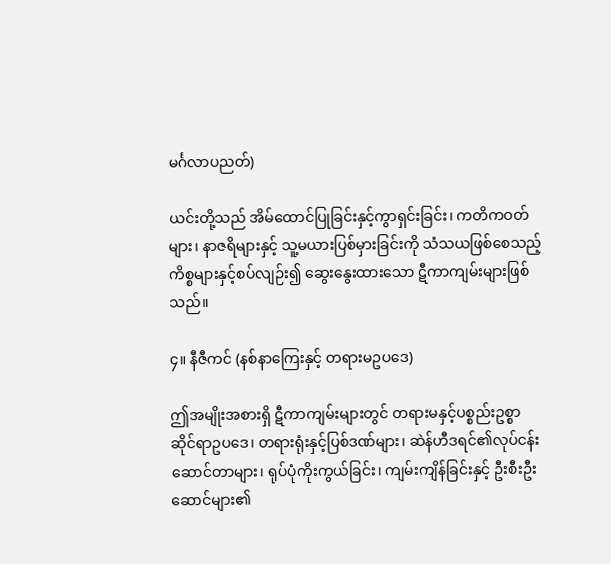မင်္ဂလာပညတ်)

ယင်းတို့သည် အိမ်ထောင်ပြုခြင်းနှင့်ကွာရှင်းခြင်း၊ ကတိကဝတ်များ၊ နာဇရိများနှင့် သူ့မယားပြစ်မှားခြင်းကို သံသယဖြစ်စေသည့်ကိစ္စများနှင့်စပ်လျဉ်း၍ ဆွေးနွေးထားသော ဋီကာကျမ်းများဖြစ်သည်။

၄။ နီဇီကင် (နစ်နာကြေးနှင့် တရားမဥပဒေ)

ဤအမျိုးအစားရှိ ဋီကာကျမ်းများတွင် တရားမနှင့်ပစ္စည်းဥစ္စာဆိုင်ရာဥပဒေ၊ တရားရုံးနှင့်ပြစ်ဒဏ်များ၊ ဆဲန်ဟီဒရင်၏လုပ်ငန်းဆောင်တာများ၊ ရုပ်ပုံကိုးကွယ်ခြင်း၊ ကျမ်းကျိန်ခြင်းနှင့် ဦးစီးဦးဆောင်များ၏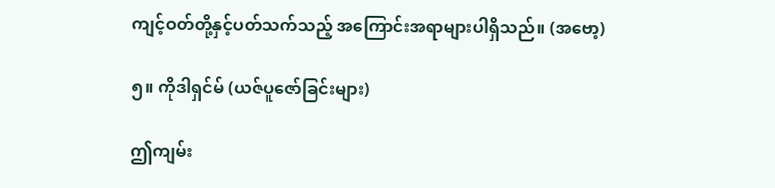ကျင့်ဝတ်တို့နှင့်ပတ်သက်သည့် အကြောင်းအရာများပါရှိသည်။ (အဗော့)

၅။ ကိုဒါရှင်မ် (ယဇ်ပူဇော်ခြင်းများ)

ဤကျမ်း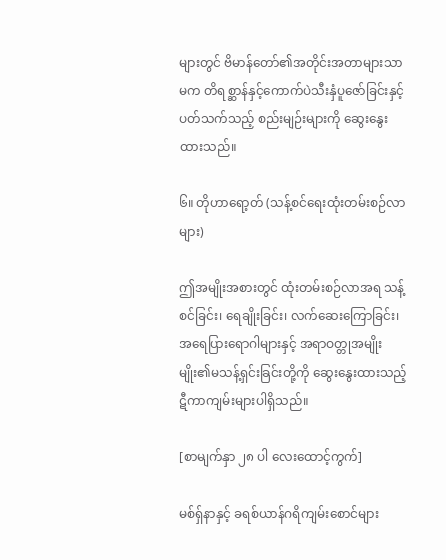များတွင် ဗိမာန်တော်၏အတိုင်းအတာများသာမက တိရစ္ဆာန်နှင့်ကောက်ပဲသီးနှံပူဇော်ခြင်းနှင့်ပတ်သက်သည့် စည်းမျဉ်းများကို ဆွေးနွေးထားသည်။

၆။ တိုဟာရော့တ် (သန့်စင်ရေးထုံးတမ်းစဉ်လာများ)

ဤအမျိုးအစားတွင် ထုံးတမ်းစဉ်လာအရ သန့်စင်ခြင်း၊ ရေချိုးခြင်း၊ လက်ဆေးကြောခြင်း၊ အရေပြားရောဂါများနှင့် အရာဝတ္တုအမျိုးမျိုး၏မသန့်ရှင်းခြင်းတို့ကို ဆွေးနွေးထားသည့် ဋီကာကျမ်းများပါရှိသည်။

[စာမျက်နှာ ၂၈ ပါ လေးထောင့်ကွက်]

မစ်ရှ်နာနှင့် ခရစ်ယာန်ဂရိကျမ်းစောင်များ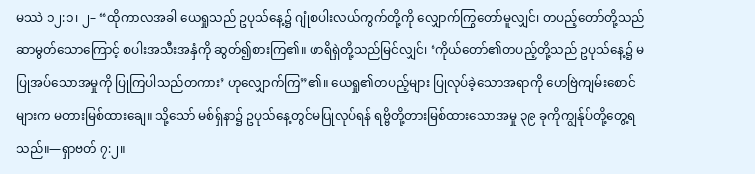မဿဲ ၁၂:၁၊ ၂– “ထိုကာလအခါ ယေရှုသည် ဥပုသ်နေ့၌ ဂျုံစပါးလယ်ကွက်တို့ကို လျှောက်ကြွတော်မူလျှင်၊ တပည့်တော်တို့သည် ဆာမွတ်သောကြောင့် စပါးအသီးအနှံကို ဆွတ်၍စားကြ၏။ ဖာရိရှဲတို့သည်မြင်လျှင်၊ ‘ကိုယ်တော်၏တပည့်တို့သည် ဥပုသ်နေ့၌ မပြုအပ်သောအမှုကို ပြုကြပါသည်တကား’ ဟုလျှောက်ကြ”၏။ ယေရှု၏တပည့်များ ပြုလုပ်ခဲ့သောအရာကို ဟေဗြဲကျမ်းစောင်များက မတားမြစ်ထားချေ။ သို့သော် မစ်ရှ်နာ၌ ဥပုသ်နေ့တွင်မပြုလုပ်ရန် ရဗ္ဗိတို့တားမြစ်ထားသောအမှု ၃၉ ခုကိုကျွန်ုပ်တို့တွေ့ရသည်။—ရှာဗတ် ၇:၂။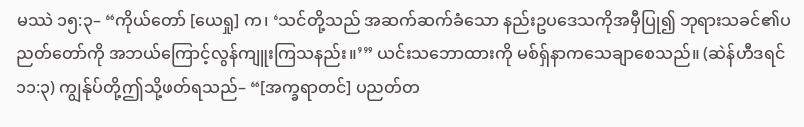မဿဲ ၁၅:၃– “ကိုယ်တော် [ယေရှု] က၊ ‘သင်တို့သည် အဆက်ဆက်ခံသော နည်းဥပဒေသကိုအမှီပြု၍ ဘုရားသခင်၏ပညတ်တော်ကို အဘယ်ကြောင့်လွန်ကျူးကြသနည်း။’” ယင်းသဘောထားကို မစ်ရှ်နာကသေချာစေသည်။ (ဆဲန်ဟီဒရင် ၁၁:၃) ကျွန်ုပ်တို့ဤသို့ဖတ်ရသည်– “[အက္ခရာတင်] ပညတ်တ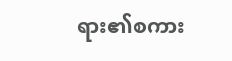ရား၏စကား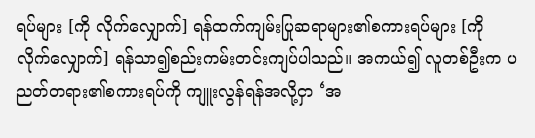ရပ်များ [ကို လိုက်လျှောက်] ရန်ထက်ကျမ်းပြုဆရာများ၏စကားရပ်များ [ကို လိုက်လျှောက်] ရန်သာ၍စည်းကမ်းတင်းကျပ်ပါသည်။ အကယ်၍ လူတစ်ဦးက ပညတ်တရား၏စကားရပ်ကို ကျူးလွန်ရန်အလို့ငှာ ‘အ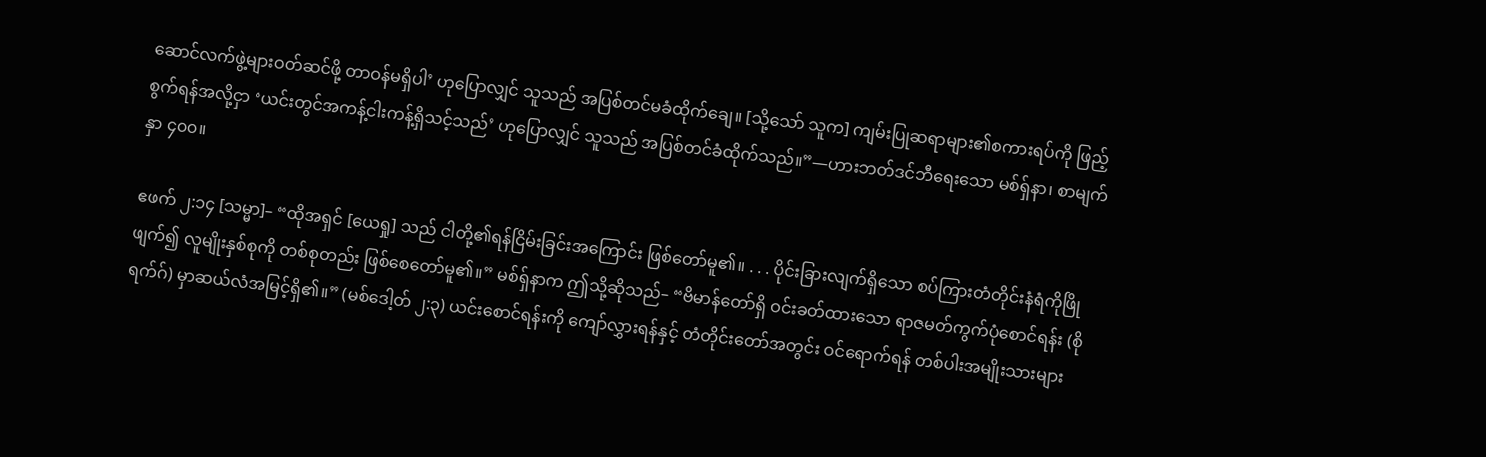ဆောင်လက်ဖွဲ့များဝတ်ဆင်ဖို့ တာဝန်မရှိပါ’ ဟုပြောလျှင် သူသည် အပြစ်တင်မခံထိုက်ချေ။ [သို့သော် သူက] ကျမ်းပြုဆရာများ၏စကားရပ်ကို ဖြည့်စွက်ရန်အလို့ငှာ ‘ယင်းတွင်အကန့်ငါးကန့်ရှိသင့်သည်’ ဟုပြောလျှင် သူသည် အပြစ်တင်ခံထိုက်သည်။”—ဟားဘတ်ဒင်ဘီရေးသော မစ်ရှ်နာ၊ စာမျက်နှာ ၄၀၀။

ဧဖက် ၂:၁၄ [သမ္မာ]– “ထိုအရှင် [ယေရှု] သည် ငါတို့၏ရန်ငြိမ်းခြင်းအကြောင်း ဖြစ်တော်မူ၏။ . . . ပိုင်းခြားလျက်ရှိသော စပ်ကြားတံတိုင်းနံရံကိုဖြိုဖျက်၍ လူမျိုးနှစ်စုကို တစ်စုတည်း ဖြစ်စေတော်မူ၏။” မစ်ရှ်နာက ဤသို့ဆိုသည်– “ဗိမာန်တော်ရှိ ဝင်းခတ်ထားသော ရာဇမတ်ကွက်ပုံစောင်ရန်း (စိုရက်ဂ်) မှာဆယ်လံအမြင့်ရှိ၏။” (မစ်ဒေါ့တ် ၂:၃) ယင်းစောင်ရန်းကို ကျော်လွှားရန်နှင့် တံတိုင်းတော်အတွင်း ဝင်ရောက်ရန် တစ်ပါးအမျိုးသားများ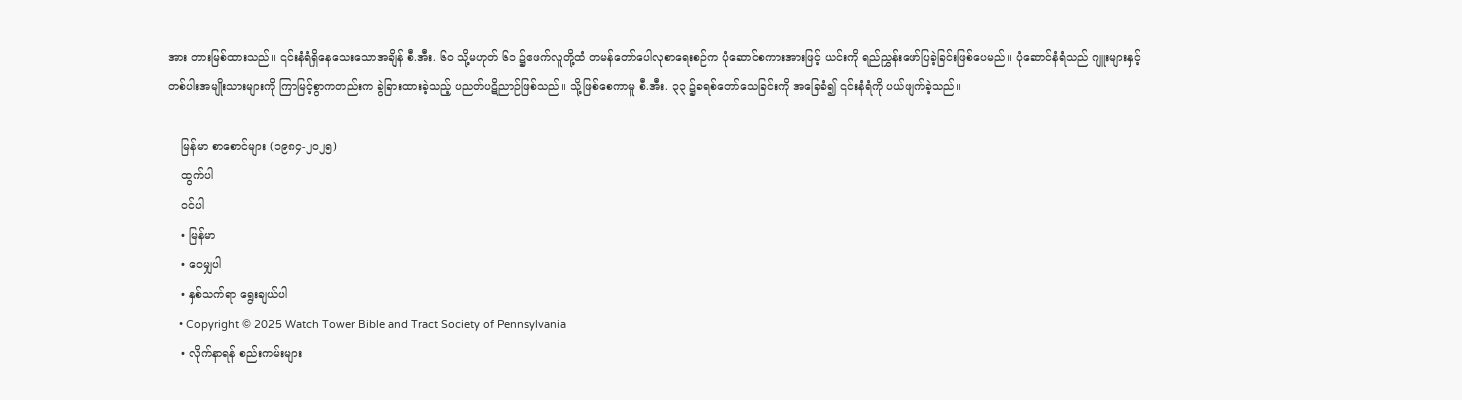အား တားမြစ်ထားသည်။ ၎င်းနံရံရှိနေသေးသောအချိန် စီ.အီး. ၆၀ သို့မဟုတ် ၆၁ ၌ဧဖက်လူတို့ထံ တမန်တော်ပေါလုစာရေးစဉ်က ပုံဆောင်စကားအားဖြင့် ယင်းကို ရည်ညွှန်းဖော်ပြခဲ့ခြင်းဖြစ်ပေမည်။ ပုံဆောင်နံရံသည် ဂျူးများနှင့် တစ်ပါးအမျိုးသားများကို ကြာမြင့်စွာကတည်းက ခွဲခြားထားခဲ့သည့် ပညတ်ပဋိညာဉ်ဖြစ်သည်။ သို့ဖြစ်စေကာမူ စီ.အီး. ၃၃ ၌ခရစ်တော်သေခြင်းကို အခြေခံ၍ ၎င်းနံရံကို ပယ်ဖျက်ခဲ့သည်။

    မြန်မာ စာစောင်များ (၁၉၈၄-၂၀၂၅)
    ထွက်ပါ
    ဝင်ပါ
    • မြန်မာ
    • ဝေမျှပါ
    • နှစ်သက်ရာ ရွေးချယ်ပါ
    • Copyright © 2025 Watch Tower Bible and Tract Society of Pennsylvania
    • လိုက်နာရန် စည်းကမ်းများ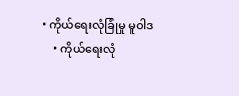• ကိုယ်ရေးလုံခြုံမှု မူဝါဒ
    • ကိုယ်ရေးလုံ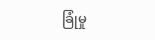ခြုံမှု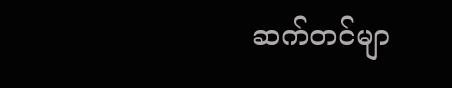ဆက်တင်မျာ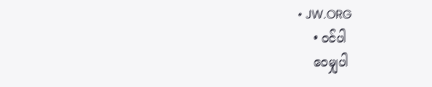• JW.ORG
    • ဝင်ပါ
    ဝေမျှပါ